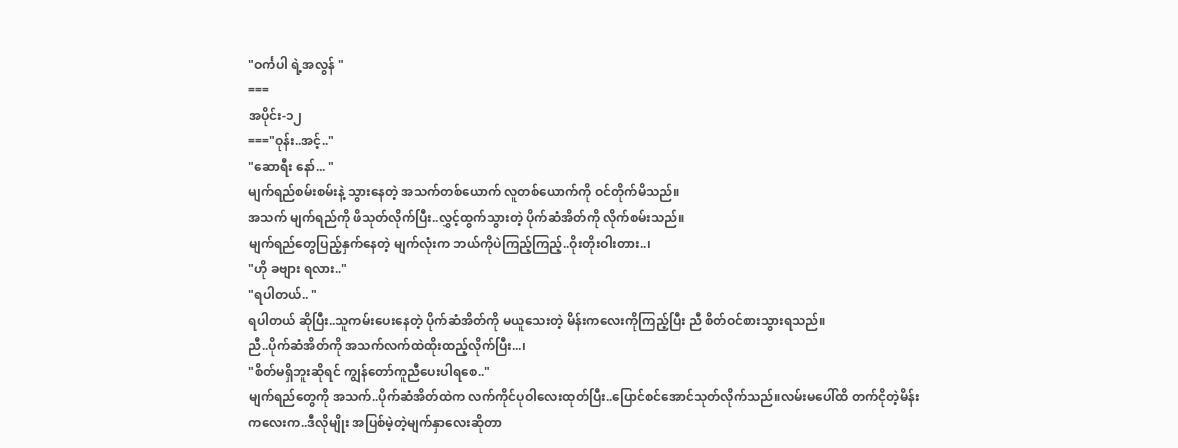"ဝင်္ကပါ ရဲ့အလွန် "
===
အပိုင်း-၁၂
==="ဝုန်း..အင့်.."
"ဆောရီး နော်... "
မျက်ရည်စမ်းစမ်းနဲ့ သွားနေတဲ့ အသက်တစ်ယောက် လူတစ်ယောက်ကို ဝင်တိုက်မိသည်။
အသက် မျက်ရည်ကို ဖိသုတ်လိုက်ပြီး..လွှင့်ထွက်သွားတဲ့ ပိုက်ဆံအိတ်ကို လိုက်စမ်းသည်။
မျက်ရည်တွေပြည့်နှက်နေတဲ့ မျက်လုံးက ဘယ်ကိုပဲကြည့်ကြည့်..ဝိုးတိုးဝါးတား..၊
"ဟို ခဗျား ရလား.."
"ရပါတယ်.. "
ရပါတယ် ဆိုပြီး..သူကမ်းပေးနေတဲ့ ပိုက်ဆံအိတ်ကို မယူသေးတဲ့ မိန်းကလေးကိုကြည့်ပြီး ညီ စိတ်ဝင်စားသွားရသည်။
ညီ..ပိုက်ဆံအိတ်ကို အသက်လက်ထဲထိုးထည့်လိုက်ပြီး...၊
"စိတ်မရှိဘူးဆိုရင် ကျွန်တော်ကူညီပေးပါရစေ.."
မျက်ရည်တွေကို အသက်..ပိုက်ဆံအိတ်ထဲက လက်ကိုင်ပုဝါလေးထုတ်ပြီး..ပြောင်စင်အောင်သုတ်လိုက်သည်။လမ်းမပေါ်ထိ တက်ငိုတဲ့မိန်းကလေးက..ဒီလိုမျိုး အပြစ်မဲ့တဲ့မျက်နှာလေးဆိုတာ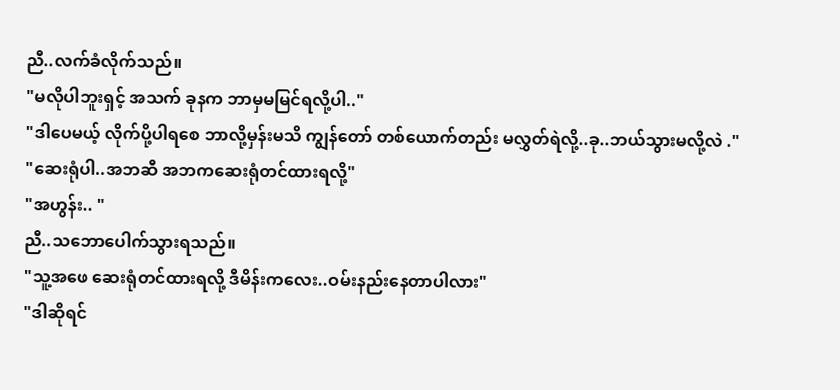ညီ..လက်ခံလိုက်သည်။
"မလိုပါဘူးရှင့် အသက် ခုနက ဘာမှမမြင်ရလို့ပါ.."
"ဒါပေမယ့် လိုက်ပို့ပါရစေ ဘာလို့မှန်းမသိ ကျွန်တော် တစ်ယောက်တည်း မလွှတ်ရဲလို့..ခု..ဘယ်သွားမလို့လဲ ."
"ဆေးရုံပါ..အဘဆီ အဘကဆေးရုံတင်ထားရလို့"
"အဟွန်း.. "
ညီ..သဘောပေါက်သွားရသည်။
"သူ့အဖေ ဆေးရုံတင်ထားရလို့ ဒီမိန်းကလေး..ဝမ်းနည်းနေတာပါလား"
"ဒါဆိုရင်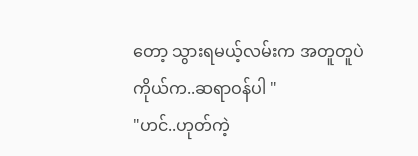တော့ သွားရမယ့်လမ်းက အတူတူပဲ ကိုယ်က..ဆရာဝန်ပါ "
"ဟင်..ဟုတ်ကဲ့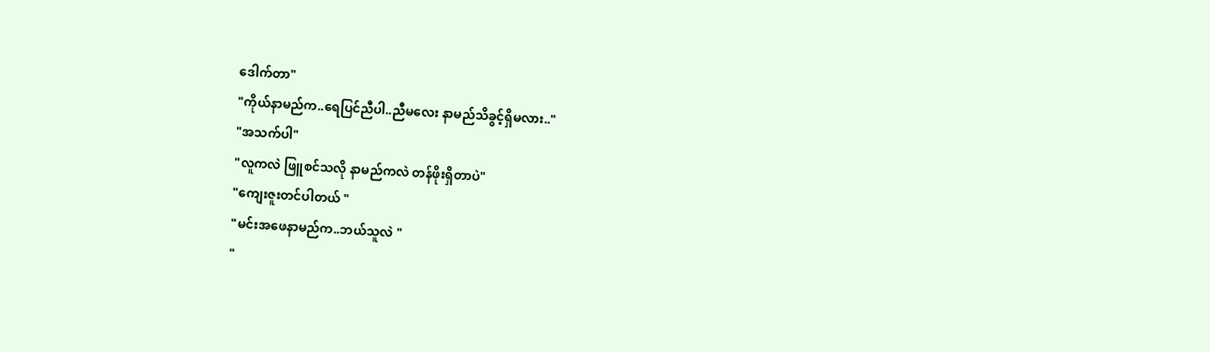ဒေါက်တာ"
"ကိုယ်နာမည်က..ရေပြင်ညီပါ..ညီမလေး နာမည်သိခွင့်ရှိမလား.."
"အသက်ပါ"
"လူကလဲ ဖြူစင်သလို နာမည်ကလဲ တန်ဖိုးရှိတာပဲ"
"ကျေးဇူးတင်ပါတယ် "
"မင်းအဖေနာမည်က..ဘယ်သူလဲ "
"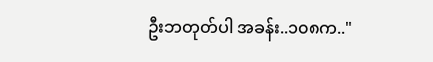ဦးဘတုတ်ပါ အခန်း..၁၀၈က.."